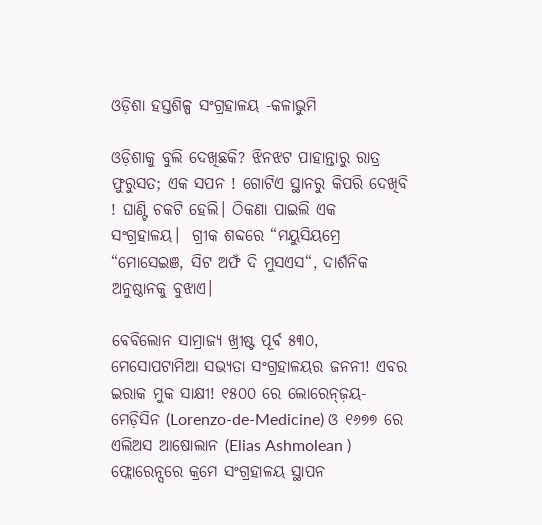ଓଡ଼ିଶା ହସ୍ତଶିଳ୍ପ ସଂଗ୍ରହାଳୟ -କଳାଭୁମି

ଓଡ଼ିଶାକୁ ବୁଲି ଦେଖିଛକି? ଝିନଝଟ ପାହାନ୍ତାରୁ ରାତ୍ର ଫୁରୁସତ; ଏକ ସପନ ! ଗୋଟିଏ ସ୍ଥାନରୁ କିପରି ଦେଖିବି ! ଘାଣ୍ଟି ଚକଟି ହେଲି। ଠିକଣା ପାଇଲି ଏକ ସଂଗ୍ରହାଳୟ।  ଗ୍ରୀକ ଶବ୍ଦରେ “ମୟୁସିୟମ୍ରେ “ମୋସେଇଞ, ସିଟ ଅଫଁ ଦି ମୁସଏସ“, ଦାର୍ଶନିକ ଅନୁଷ୍ଠାନକୁ ବୁଝାଏ।

ବେବିଲୋନ ସାମ୍ରାଜ୍ୟ ଖ୍ରୀଷ୍ଟ ପୂର୍ବ ୫୩୦, ମେସୋପଟାମିଆ ସଭ୍ୟତା ସଂଗ୍ରହାଳୟର ଜନନୀ! ଏବର ଇରାକ ମୁକ ସାକ୍ଷୀ! ୧୫୦୦ ରେ ଲୋରେନ୍ଜ଼ୟ-ମେଡ଼ିସିନ (Lorenzo-de-Medicine) ଓ ୧୬୭୭ ରେ ଏଲିଅସ ଆଷୋଲାନ (Elias Ashmolean ) ଫ୍ଲୋରେନ୍ସରେ କ୍ରମେ ସଂଗ୍ରହାଳୟ ସ୍ଥାପନ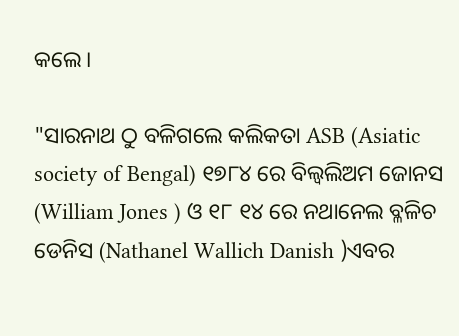କଲେ।

"ସାରନାଥ ଠୁ ବଳିଗଲେ କଲିକତା ASB (Asiatic society of Bengal) ୧୭୮୪ ରେ ବିଲ୍ୱଲିଅମ ଜୋନସ (William Jones ) ଓ ୧୮ ୧୪ ରେ ନଥାନେଲ ବ୍ଳଳିଚ ଡେନିସ (Nathanel Wallich Danish )ଏବର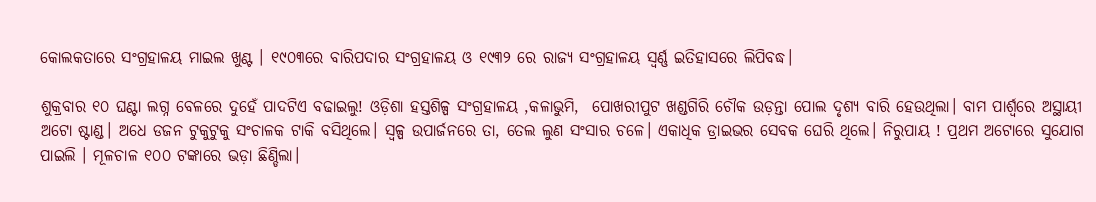କୋଲକତାରେ ସଂଗ୍ରହାଳୟ ମାଇଲ ଖୁଣ୍ଟ । ୧୯୦୩ରେ ବାରିପଦାର ସଂଗ୍ରହାଳୟ ଓ ୧୯୩୨ ରେ ରାଜ୍ୟ ସଂଗ୍ରହାଳୟ ସ୍ବର୍ଣ୍ଣ ଇତିହାସରେ ଲିପିବଦ୍ଧ।

ଶୁକ୍ରବାର ୧୦ ଘଣ୍ଟା ଲଗ୍ନ ବେଳରେ ଦୁହେଁ ପାଦଟିଏ ବଢାଇଲୁ! ଓଡ଼ିଶା ହସ୍ତଶିଳ୍ପ ସଂଗ୍ରହାଳୟ ,କଳାଭୁମି,  ପୋଖରୀପୁଟ ଖଣ୍ଡଗିରି ଚୌକ ଉଡ଼ନ୍ତା ପୋଲ ଦୃଶ୍ୟ ବାରି ହେଉଥିଲା। ବାମ ପାର୍ଶ୍ୱରେ ଅସ୍ଥାୟୀ ଅଟୋ ଷ୍ଟାଣ୍ଡ। ଅଧେ ଡଜନ ଟୁକୁଟୁକୁ ସଂଚାଳକ ଟାକି ବସିଥିଲେ। ସ୍ୱଳ୍ପ ଉପାର୍ଜନରେ ତା, ତେଲ ଲୁଣ ସଂସାର ଚଳେ। ଏକାଧିକ ଡ୍ରାଇଭର ସେବକ ଘେରି ଥିଲେ। ନିରୁପାୟ ! ପ୍ରଥମ ଅଟୋରେ ସୁଯୋଗ ପାଇଲି । ମୂଳଚାଳ ୧୦୦ ଟଙ୍କାରେ ଭଡ଼ା ଛିଣ୍ଡିଲା।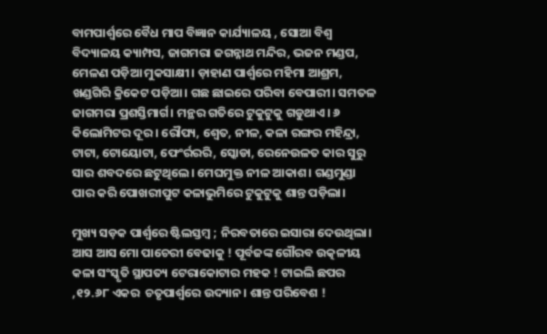ବାମପାର୍ଶ୍ୱରେ ବୈଧ ମାପ ବିଜ୍ଞାନ କାର୍ଯ୍ୟାଳୟ , ସୋଆ ବିଶ୍ୱ ବିଦ୍ୟାଳୟ କ୍ୟାମ୍ପସ, ଜାଗମରା ଜଗନ୍ନାଥ ମନ୍ଦିର, ଭଜନ ମଣ୍ଡପ, ମେଳଣ ପଡ଼ିଆ ମୁକସାକ୍ଷୀ। ଡ଼ାହାଣ ପାର୍ଶ୍ୱରେ ମହିମା ଆଶ୍ରମ, ଖଣ୍ଡଗିରି କ୍ରିକେଟ ପଡ଼ିଆ। ଗଛ ଛାଇରେ ପରିବା ବେପାରୀ। ସମତଳ ଜାଗମରା ପ୍ରଶସ୍ତିମାର୍ଗ। ମନ୍ଥର ଗତିରେ ଟୁକୁଟୁକୁ ଗଡୁଥାଏ। ୬ କିଲୋମିଟର ଦୂର। ରୌପ୍ୟ, ଶ୍ୱେତ, ନୀଳ, କଳା ରଙ୍ଗର ମହିନ୍ଦ୍ରା, ଟାଟା, ଟୋୟୋଟା, ଫେଂର୍ରରରି, ସ୍କୋଡା, ରେନେଉଳତ କାର ସୁରୁ ସାର ଶବଦରେ ଛଟୁଥିଲେ। ମେଘମୁକ୍ତ ନୀଳ ଆକାଶ। ଗଣ୍ଡମୁଣ୍ଡା ପାର କରି ପୋଖରୀପୁଟ କଳାଭୁମିରେ ଟୁକୁଟୁକୁ ଶାନ୍ତ ପଡ଼ିଲା।

ମୁଖ୍ୟ ସଡ଼କ ପାର୍ଶ୍ୱରେ ଷ୍ଟିଲସ୍ତମ୍ବ ; ନିରବତାରେ ଇସାରା ଦେଉଥିଲା। ଆସ ଆସ ମୋ ପାଚେରୀ ବେଢାକୁ ! ପୂର୍ବଜଙ୍କ ଗୌରବ ଉତ୍କଳୀୟ କଳା ସଂସ୍କୃତି ସ୍ଥାପତ୍ୟ ଟେରାକୋଟାର ମହକ ! ଟାଇଲି ଛପର ,୧୨.୬୮ ଏକର  ଚତୃପାର୍ଶ୍ୱରେ ଉଦ୍ୟାନ। ଶାନ୍ତ ପରିବେଶ !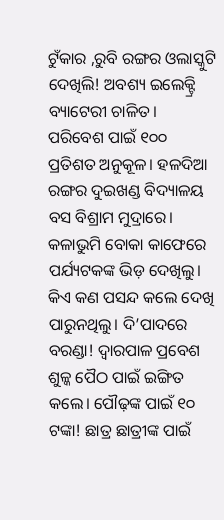ଟୁଁକାର ,ରୁବି ରଙ୍ଗର ଓଲାସ୍କୁଟି ଦେଖିଲି! ଅବଶ୍ୟ ଇଲେକ୍ଟ୍ରି ବ୍ୟାଟେରୀ ଚାଳିତ। ପରିବେଶ ପାଇଁ ୧୦୦ ପ୍ରତିଶତ ଅନୁକୂଳ। ହଳଦିଆ ରଙ୍ଗର ଦୁଇଖଣ୍ଡ ବିଦ୍ୟାଳୟ ବସ ବିଶ୍ରାମ ମୁଦ୍ରାରେ। କଳାଭୁମି ବୋକା କାଫେରେ ପର୍ଯ୍ୟଟକଙ୍କ ଭିଡ଼ ଦେଖିଲୁ। କିଏ କଣ ପସନ୍ଦ କଲେ ଦେଖି ପାରୁନଥିଲୁ। ଦି’ପାଦରେ ବରଣ୍ଡା! ଦ୍ୱାରପାଳ ପ୍ରବେଶ ଶୁଳ୍କ ପୈଠ ପାଇଁ ଇଙ୍ଗିତ କଲେ। ପୌଢ଼ଙ୍କ ପାଇଁ ୧୦ ଟଙ୍କା! ଛାତ୍ର ଛାତ୍ରୀଙ୍କ ପାଇଁ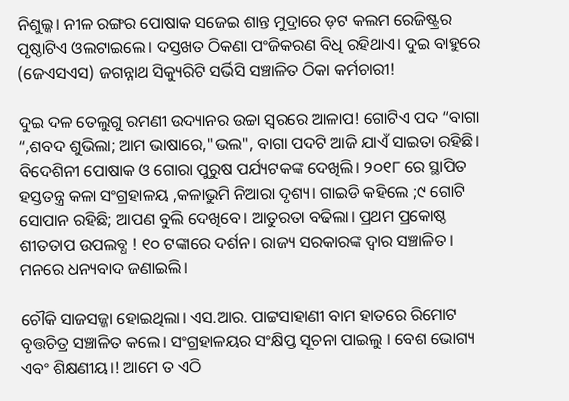ନିଶୁଲ୍କ। ନୀଳ ରଙ୍ଗର ପୋଷାକ ସଜେଇ ଶାନ୍ତ ମୁଦ୍ରାରେ ଡ଼ଟ କଲମ ରେଜିଷ୍ଟ୍ରର ପୃଷ୍ଠାଟିଏ ଓଲଟାଇଲେ। ଦସ୍ତଖତ ଠିକଣା ପଂଜିକରଣ ବିଧି ରହିଥାଏ। ଦୁଇ ବାହୁରେ (ଜେଏସଏସ) ଜଗନ୍ନାଥ ସିକ୍ୟୁରିଟି ସର୍ଭିସି ସଞ୍ଚାଳିତ ଠିକା କର୍ମଚାରୀ!

ଦୁଇ ଦଳ ତେଲୁଗୁ ରମଣୀ ଉଦ୍ୟାନର ଉଚ୍ଚା ସ୍ୱରରେ ଆଳାପ! ଗୋଟିଏ ପଦ “ବାଗା “,ଶବଦ ଶୁଭିଲା; ଆମ ଭାଷାରେ,"ଭଲ", ବାଗା ପଦଟି ଆଜି ଯାଏଁ ସାଇତା ରହିଛି। ବିଦେଶିନୀ ପୋଷାକ ଓ ଗୋରା ପୁରୁଷ ପର୍ଯ୍ୟଟକଙ୍କ ଦେଖିଲି। ୨୦୧୮ ରେ ସ୍ଥାପିତ ହସ୍ତତନ୍ତ୍ର କଳା ସଂଗ୍ରହାଳୟ ,କଳାଭୁମି ନିଆରା ଦୃଶ୍ୟ। ଗାଇଡି କହିଲେ ;୯ ଗୋଟି ସୋପାନ ରହିଛି; ଆପଣ ବୁଲି ଦେଖିବେ। ଆତୁରତା ବଢିଲା। ପ୍ରଥମ ପ୍ରକୋଷ୍ଠ ଶୀତତାପ ଉପଲବ୍ଧ ! ୧୦ ଟଙ୍କାରେ ଦର୍ଶନ। ରାଜ୍ୟ ସରକାରଙ୍କ ଦ୍ୱାର ସଞ୍ଚାଳିତ । ମନରେ ଧନ୍ୟବାଦ ଜଣାଇଲି।

ଚୌକି ସାଜସଜ୍ଜା ହୋଇଥିଲା। ଏସ.ଆର. ପାଟ୍ଟସାହାଣୀ ବାମ ହାତରେ ରିମୋଟ ବୃତ୍ତଚିତ୍ର ସଞ୍ଚାଳିତ କଲେ। ସଂଗ୍ରହାଳୟର ସଂକ୍ଷିପ୍ତ ସୂଚନା ପାଇଲୁ । ବେଶ ଭୋଗ୍ୟ ଏବଂ ଶିକ୍ଷଣୀୟ।! ଆମେ ତ ଏଠି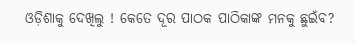ଓଡ଼ିଶାକୁ ଦେଖିଲୁ ! କେତେ ଦୂର ପାଠକ ପାଠିକାଙ୍କ ମନକୁ ଛୁଇଁବ?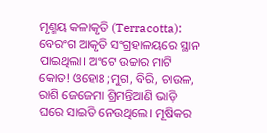ମୃଣ୍ମୟ କଳାକୃତି (Terracotta): ବେରଂଗ ଆକୃତି ସଂଗ୍ରହାଳୟରେ ସ୍ଥାନ ପାଇଥିଲା। ଅଂଟେ ଉଚ୍ଚାର ମାଟି କୋତ! ଓହୋଃ ;ମୁଗ, ବିରି, ଚାଉଳ, ରାଶି ଜେଜେମା ଶ୍ରିମନ୍ତିଆଣି ଭାଡ଼ି ଘରେ ସାଇତି ନେଉଥିଲେ। ମୂଷିକର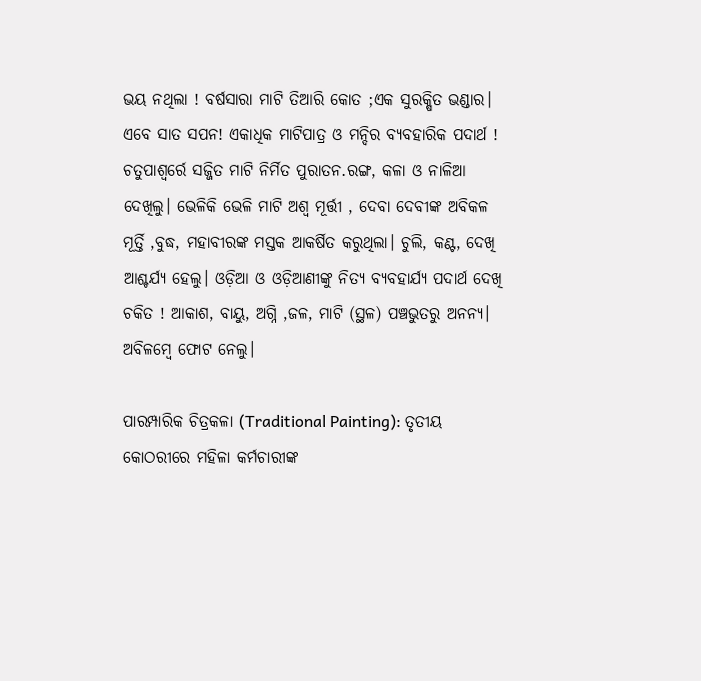ଭୟ ନଥିଲା ! ବର୍ଷସାରା ମାଟି ତିଆରି କୋତ ;ଏକ ସୁରକ୍ଷିତ ଭଣ୍ଡାର। ଏବେ ସାତ ସପନ! ଏକାଧିକ ମାଟିପାତ୍ର ଓ ମନ୍ଦିର ବ୍ୟବହାରିକ ପଦାର୍ଥ ! ଚତୁପାଶ୍ୱର୍ରେ ସଜ୍ଜିତ ମାଟି ନିର୍ମିତ ପୁରାତନ.ରଙ୍ଗ, କଳା ଓ ନାଳିଆ ଦେଖିଲୁ। ଭେଳିକି ଭେଳି ମାଟି ଅଶ୍ୱ ମୂର୍ତ୍ତୀ , ଦେବା ଦେବୀଙ୍କ ଅବିକଳ ମୂର୍ତ୍ତି ,ବୁଦ୍ଧ, ମହାବୀରଙ୍କ ମସ୍ତକ ଆକର୍ଷିତ କରୁଥିଲା। ଚୁଲି, କଣ୍ଟ, ଦେଖି ଆଶ୍ଚର୍ଯ୍ୟ ହେଲୁ। ଓଡ଼ିଆ ଓ ଓଡ଼ିଆଣୀଙ୍କୁ ନିତ୍ୟ ବ୍ୟବହାର୍ଯ୍ୟ ପଦାର୍ଥ ଦେଖି ଚକିତ ! ଆକାଶ, ବାୟୁ, ଅଗ୍ନି ,ଜଳ, ମାଟି (ସ୍ଥଳ) ପଞ୍ଚଭୁତରୁ ଅନନ୍ୟ। ଅବିଳମ୍ବେ ଫୋଟ ନେଲୁ।

ପାରମ୍ପାରିକ ଚିତ୍ରକଳା (Traditional Painting): ତୃତୀୟ କୋଠରୀରେ ମହିଳା କର୍ମଚାରୀଙ୍କ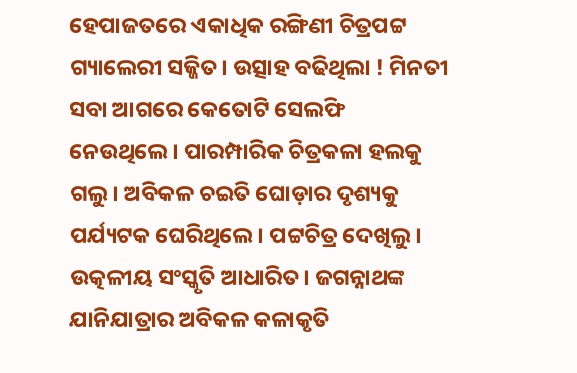ହେପାଜତରେ ଏକାଧିକ ରଙ୍ଗିଣୀ ଚିତ୍ରପଟ୍ଟ ଗ୍ୟାଲେରୀ ସଜ୍ଜିତ। ଉତ୍ସାହ ବଢିଥିଲା ! ମିନତୀ ସବା ଆଗରେ କେତୋଟି ସେଲଫି ନେଉଥିଲେ। ପାରମ୍ପାରିକ ଚିତ୍ରକଳା ହଲକୁ ଗଲୁ। ଅବିକଳ ଚଇତି ଘୋଡ଼ାର ଦୃଶ୍ୟକୁ ପର୍ଯ୍ୟଟକ ଘେରିଥିଲେ। ପଟ୍ଟଚିତ୍ର ଦେଖିଲୁ। ଉତ୍କଳୀୟ ସଂସ୍କୃତି ଆଧାରିତ। ଜଗନ୍ନାଥଙ୍କ ଯାନିଯାତ୍ରାର ଅବିକଳ କଳାକୃତି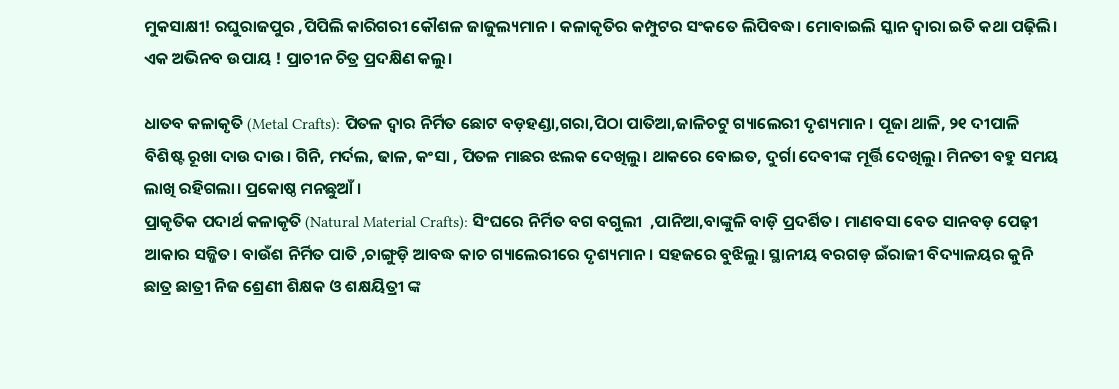ମୁକସାକ୍ଷୀ! ରଘୁରାଜପୁର ,ପିପିଲି କାରିଗରୀ କୌଶଳ ଜାଜୁଲ୍ୟମାନ। କଳାକୃତିର କମ୍ପୁଟର ସଂକତେ ଲିପିବଦ୍ଧ। ମୋବାଇଲି ସ୍କାନ ଦ୍ୱାରା ଇତି କଥା ପଢ଼ିଲି। ଏକ ଅଭିନବ ଉପାୟ ! ପ୍ରାଚୀନ ଚିତ୍ର ପ୍ରଦକ୍ଷିଣ କଲୁ।

ଧାତବ କଳାକୃତି (Metal Crafts): ପିତଳ ଦ୍ୱାର ନିର୍ମିତ ଛୋଟ ବଡ଼ହଣ୍ଡା,ଗରା,ପିଠା ପାତିଆ,ଜାଳିଚଟୁ ଗ୍ୟାଲେରୀ ଦୃଶ୍ୟମାନ। ପୂଜା ଥାଳି, ୨୧ ଦୀପାଳି ବିଶିଷ୍ଟ ରୂଖା ଦାଉ ଦାଉ। ଗିନି, ମର୍ଦଲ, ଢାଳ, କଂସା , ପିତଳ ମାଛର ଝଲକ ଦେଖିଲୁ। ଥାକରେ ବୋଇତ, ଦୁର୍ଗା ଦେବୀଙ୍କ ମୂର୍ତ୍ତି ଦେଖିଲୁ। ମିନତୀ ବହୁ ସମୟ ଲାଖି ରହିଗଲା। ପ୍ରକୋଷ୍ଠ ମନଛୁଆଁ ।
ପ୍ରାକୃତିକ ପଦାର୍ଥ କଳାକୃତି (Natural Material Crafts): ସିଂଘରେ ନିର୍ମିତ ବଗ ବଗୁଲୀ  ,ପାନିଆ,ବାଙ୍କୁଳି ବାଡ଼ି ପ୍ରଦର୍ଶିତ। ମାଣବସା ବେତ ସାନବଡ଼ ପେଢ଼ୀ ଆକାର ସଜ୍ଜିତ। ବାଉଁଶ ନିର୍ମିତ ପାତି ,ଚାଙ୍ଗୁଡ଼ି ଆବଦ୍ଧ କାଚ ଗ୍ୟାଲେରୀରେ ଦୃଶ୍ୟମାନ। ସହଜରେ ବୁଝିଲୁ। ସ୍ଥାନୀୟ ବରଗଡ଼ ଇଁରାଜୀ ବିଦ୍ୟାଳୟର କୁନି ଛାତ୍ର ଛାତ୍ରୀ ନିଜ ଶ୍ରେଣୀ ଶିକ୍ଷକ ଓ ଶକ୍ଷୟିତ୍ରୀ ଙ୍କ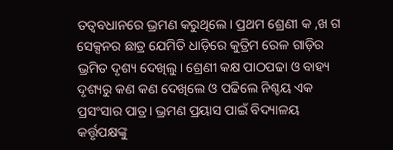ତତ୍ୱବଧାନରେ ଭ୍ରମଣ କରୁଥିଲେ। ପ୍ରଥମ ଶ୍ରେଣୀ କ ,ଖ ଗ ସେକ୍ସନର ଛାତ୍ର ଯେମିତି ଧାଡ଼ିରେ କୁତ୍ରିମ ରେଳ ଗାଡ଼ିର ଭ୍ରମିତ ଦୃଶ୍ୟ ଦେଖିଲୁ। ଶ୍ରେଣୀ କକ୍ଷ ପାଠପଢା ଓ ବାହ୍ୟ ଦୃଶ୍ୟରୁ କଣ କଣ ଦେଖିଲେ ଓ ପଢିଲେ ନିଶ୍ଚୟ ଏକ ପ୍ରସଂସାର ପାତ୍ର। ଭ୍ରମଣ ପ୍ରୟାସ ପାଇଁ ବିଦ୍ୟାଳୟ କର୍ତ୍ତୃପକ୍ଷଙ୍କୁ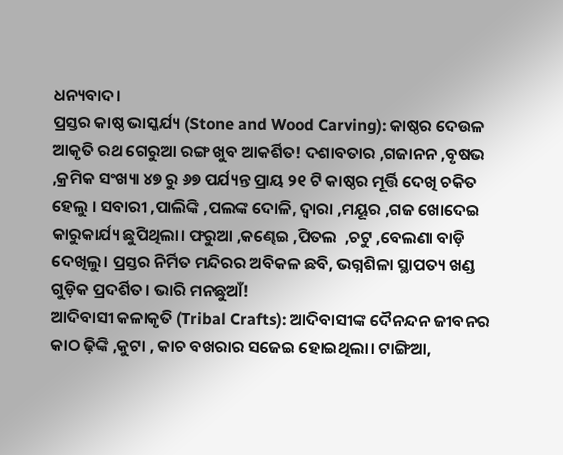ଧନ୍ୟବାଦ।
ପ୍ରସ୍ତର କାଷ୍ଠ ଭାସ୍କର୍ଯ୍ୟ (Stone and Wood Carving): କାଷ୍ଠର ଦେଉଳ ଆକୃତି ରଥ ଗେରୁଆ ରଙ୍ଗ ଖୁବ ଆକର୍ଶିତ! ଦଶାବତାର ,ଗଜାନନ ,ବୃଷଭ ,କ୍ରମିକ ସଂଖ୍ୟା ୪୭ ରୁ ୬୭ ପର୍ଯ୍ୟନ୍ତ ପ୍ରାୟ ୨୧ ଟି କାଷ୍ଠର ମୂର୍ତ୍ତି ଦେଖି ଚକିତ ହେଲୁ । ସବାରୀ ,ପାଲିଙ୍କି ,ପଲଙ୍କ ଦୋଳି, ଦ୍ୱାରା ,ମୟୂର ,ଗଜ ଖୋଦେଇ କାରୁକାର୍ଯ୍ୟ ଛୁପିଥିଲା। ଫରୁଆ ,କଣ୍ଢେଇ ,ପିତଲ  ,ଚଟୁ ,ବେଲଣା ବାଡ଼ି ଦେଖିଲୁ। ପ୍ରସ୍ତର ନିର୍ମିତ ମନ୍ଦିରର ଅବିକଳ ଛବି, ଭଗ୍ନଶିଳା ସ୍ଥାପତ୍ୟ ଖଣ୍ଡ ଗୁଡ଼ିକ ପ୍ରଦର୍ଶିତ। ଭାରି ମନଛୁଆଁ!
ଆଦିବାସୀ କଳାକୃତି (Tribal Crafts): ଆଦିବାସୀଙ୍କ ଦୈନନ୍ଦନ ଜୀବନର କାଠ ଢ଼ିଙ୍କି ,କୁଟା , କାଚ ବଖରାର ସଜେଇ ହୋଇଥିଲା। ଟାଙ୍ଗିଆ,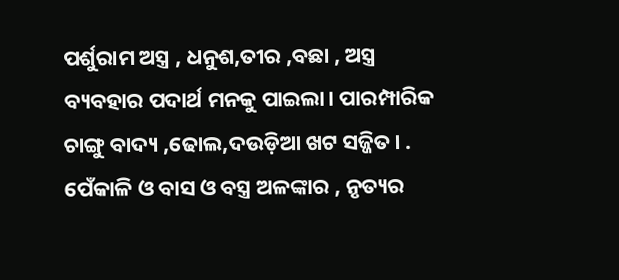ପର୍ଶୁରାମ ଅସ୍ତ୍ର , ଧନୁଶ,ତୀର ,ବଛା , ଅସ୍ତ୍ର ବ୍ୟବହାର ପଦାର୍ଥ ମନକୁ ପାଇଲା। ପାରମ୍ପାରିକ ଚାଙ୍ଗୁ ବାଦ୍ୟ ,ଢୋଲ,ଦଉଡ଼ିଆ ଖଟ ସଜ୍ଜିତ। . ପେଁକାଳି ଓ ବାସ ଓ ବସ୍ତ୍ର ଅଳଙ୍କାର , ନୃତ୍ୟର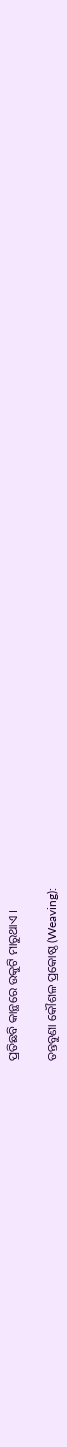ପ୍ରତିଛବି କାନ୍ଥରେ ଉକୁଟି ମାରୁଥାଏ ।

ତନ୍ତବୁଣା କୌଶଳ ପ୍ରକୋଷ୍ଠ (Weaving):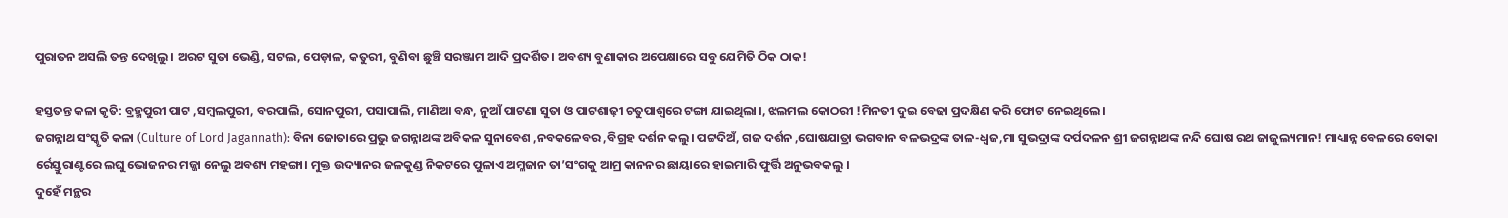ପୁରାତନ ଅସଲି ତନ୍ତ ଦେଖିଲୁ । ଅରଟ ସୁତା ଭେଣ୍ଡି, ସଟଲ, ପେଡ଼ାଳ, କତୁରୀ, ବୁଣିବା ଛୁଞ୍ଚି ସରଞ୍ଜାମ ଆଦି ପ୍ରଦର୍ଶିତ। ଅବଶ୍ୟ ବୁଣାକାର ଅପେକ୍ଷାରେ ସବୁ ଯେମିତି ଠିକ ଠାକ!

ହସ୍ତତନ୍ତ କଳା କୃତି: ବ୍ରହ୍ମପୁରୀ ପାଟ ,ସମ୍ବଲପୁରୀ, ବରପାଲି, ସୋନପୁରୀ, ପସାପାଲି, ମାଣିଆ ବନ୍ଧ, ନୁଆଁ ପାଟଣା ସୁତା ଓ ପାଟଶାଢ଼ୀ ଚତୁପାଶ୍ୱରେ ଟଙ୍ଗା ଯାଇଥିଲା।, ଝଲମଲ କୋଠରୀ !ମିନତୀ ଦୁଇ ବେଢା ପ୍ରଦକ୍ଷିଣ କରି ଫୋଟ ନେଇଥିଲେ।
ଜଗନ୍ନାଥ ସଂସ୍କୃତି କଳା (Culture of Lord Jagannath): ବିନା ଜୋତାରେ ପ୍ରଭୁ ଜଗନ୍ନାଥଙ୍କ ଅବିକଳ ସୁନାବେଶ ,ନବକଳେବର ,ବିଗ୍ରହ ଦର୍ଶନ କଲୁ। ପଟ୍ଟଦିଅଁ, ଗଜ ଦର୍ଶନ ,ଘୋଷଯାତ୍ରା ଭଗବାନ ବଳଭଦ୍ରଙ୍କ ତାଳ-ଧ୍ୱଜ,ମା ସୁଭଦ୍ରାଙ୍କ ଦର୍ପଦଳନ ଶ୍ରୀ ଜଗନ୍ନାଥଙ୍କ ନନ୍ଦି ଘୋଷ ରଥ ଜାଜୁଲ୍ୟମାନ! ମାଧ୍ୟାନ୍ନ ବେଳରେ ବୋକା ର୍ରେସ୍ତୁରାଣ୍ଟରେ ଲଘୁ ଭୋଜନର ମଜ୍ଜା ନେଲୁ ଅବଶ୍ୟ ମହଙ୍ଗା। ମୁକ୍ତ ଉଦ୍ୟାନର ଜଳକୁଣ୍ଡ ନିକଟରେ ପୁଳାଏ ଅମ୍ଳଜାନ ତା’ସଂଗକୁ ଆମ୍ର କାନନର ଛାୟାରେ ହାଇମାରି ଫୁର୍ତ୍ତି ଅନୁଭବକଲୁ ।
ଦୁହେଁ ମନ୍ଥର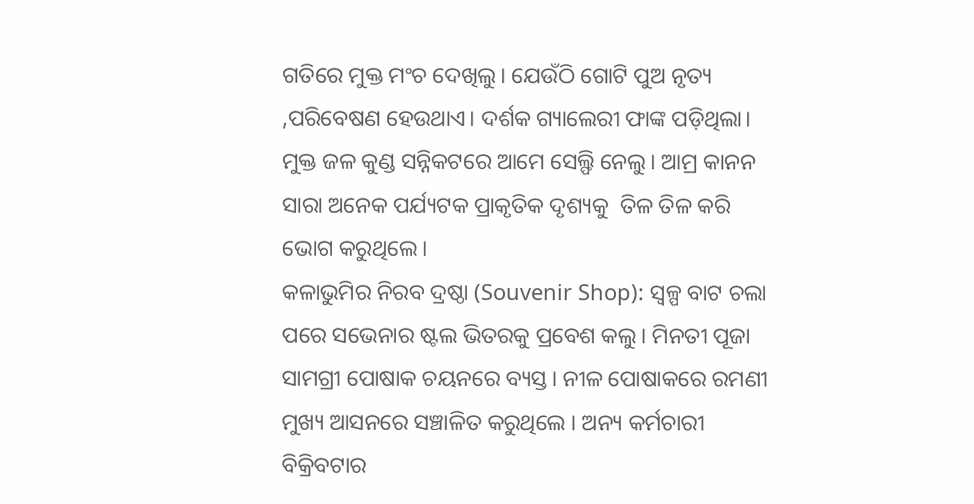ଗତିରେ ମୁକ୍ତ ମଂଚ ଦେଖିଲୁ। ଯେଉଁଠି ଗୋଟି ପୁଅ ନୃତ୍ୟ ,ପରିବେଷଣ ହେଉଥାଏ। ଦର୍ଶକ ଗ୍ୟାଲେରୀ ଫାଙ୍କ ପଡ଼ିଥିଲା। ମୁକ୍ତ ଜଳ କୁଣ୍ଡ ସନ୍ନିକଟରେ ଆମେ ସେଲ୍ଫି ନେଲୁ। ଆମ୍ର କାନନ ସାରା ଅନେକ ପର୍ଯ୍ୟଟକ ପ୍ରାକୃତିକ ଦୃଶ୍ୟକୁ  ତିଳ ତିଳ କରି ଭୋଗ କରୁଥିଲେ।
କଳାଭୁମିର ନିରବ ଦ୍ରଷ୍ଠା (Souvenir Shop): ସ୍ୱଳ୍ପ ବାଟ ଚଲା ପରେ ସଭେନାର ଷ୍ଟଲ ଭିତରକୁ ପ୍ରବେଶ କଲୁ। ମିନତୀ ପୂଜା ସାମଗ୍ରୀ ପୋଷାକ ଚୟନରେ ବ୍ୟସ୍ତ। ନୀଳ ପୋଷାକରେ ରମଣୀ ମୁଖ୍ୟ ଆସନରେ ସଞ୍ଚାଳିତ କରୁଥିଲେ । ଅନ୍ୟ କର୍ମଚାରୀ ବିକ୍ରିବଟାର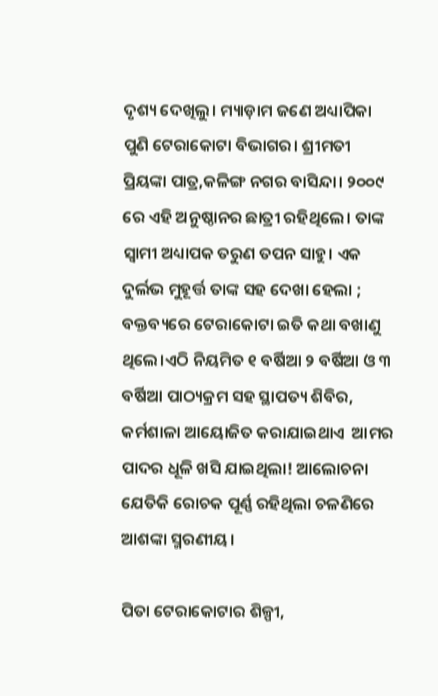ଦୃଶ୍ୟ ଦେଖିଲୁ। ମ୍ୟାଡ଼ାମ ଜଣେ ଅଧ୍ୟାପିକା ପୁଣି ଟେରାକୋଟା ବିଭାଗର। ଶ୍ରୀମତୀ ପ୍ରିୟଙ୍କା ପାତ୍ର,କଳିଙ୍ଗ ନଗର ବାସିନ୍ଦା। ୨୦୦୯ ରେ ଏହି ଅନୁଷ୍ଠାନର ଛାତ୍ରୀ ରହିଥିଲେ। ତାଙ୍କ ସ୍ୱାମୀ ଅଧ୍ୟାପକ ତରୁଣ ତପନ ସାହୁ। ଏକ ଦୁର୍ଲଭ ମୁହୂର୍ତ୍ତ ତାଙ୍କ ସହ ଦେଖା ହେଲା ; ବକ୍ତବ୍ୟରେ ଟେରାକୋଟା ଇତି କଥା ବଖାଣୁ ଥିଲେ।ଏଠି ନିୟମିତ ୧ ବର୍ଷିଆ ୨ ବର୍ଷିଆ ଓ ୩ ବର୍ଷିଆ ପାଠ୍ୟକ୍ରମ ସହ ସ୍ଥାପତ୍ୟ ଶିବିର, କର୍ମଶାଳା ଆୟୋଜିତ କରାଯାଇଥାଏ  ଆମର ପାଦର ଧୂଳି ଖସି ଯାଇଥିଲା! ଆଲୋଚନା ଯେତିକି ରୋଚକ ପୂର୍ଣ୍ଣ ରହିଥିଲା ଚଳଣିରେ ଆଶଙ୍କା ସ୍ମରଣୀୟ।

ପିତା ଟେରାକୋଟାର ଶିଳ୍ପୀ,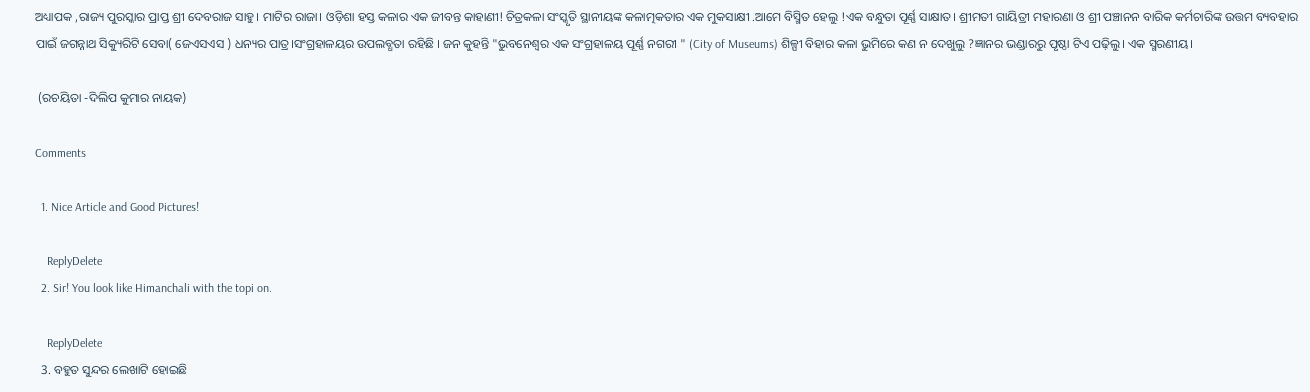ଅଧ୍ୟାପକ ,ରାଜ୍ୟ ପୁରସ୍କାର ପ୍ରାପ୍ତ ଶ୍ରୀ ଦେବରାଜ ସାହୁ। ମାଟିର ରାଜା। ଓଡ଼ିଶା ହସ୍ତ କଳାର ଏକ ଜୀବନ୍ତ କାହାଣୀ! ଚିତ୍ରକଳା ସଂସ୍କୃତି ସ୍ଥାନୀୟଙ୍କ କଳାତ୍ମକତାର ଏକ ମୁକସାକ୍ଷୀ .ଆମେ ବିସ୍ମିତ ହେଲୁ !ଏକ ବନ୍ଧୁତା ପୂର୍ଣ୍ଣ ସାକ୍ଷାତ। ଶ୍ରୀମତୀ ଗାୟିତ୍ରୀ ମହାରଣା ଓ ଶ୍ରୀ ପଞ୍ଚାନନ ବାରିକ କର୍ମଚାରିଙ୍କ ଉତ୍ତମ ବ୍ୟବହାର ପାଇଁ ଜଗନ୍ନାଥ ସିକ୍ୟୁରିଟି ସେବା( ଜେଏସଏସ ) ଧନ୍ୟର ପାତ୍ର।ସଂଗ୍ରହାଳୟର ଉପଲବ୍ଧତା ରହିଛି । ଜନ କୁହନ୍ତି "ଭୁବନେଶ୍ୱର ଏକ ସଂଗ୍ରହାଳୟ ପୂର୍ଣ୍ଣ ନଗରୀ " (City of Museums) ଶିଳ୍ପୀ ବିହାର କଳା ଭୁମିରେ କଣ ନ ଦେଖୁଲୁ ?ଜ୍ଞାନର ଭଣ୍ଡାରରୁ ପୃଷ୍ଠା ଟିଏ ପଢ଼ିଲୁ। ଏକ ସ୍ମରଣୀୟ।

 (ରଚୟିତା -ଦିଲିପ କୁମାର ନାୟକ)

Comments

  1. Nice Article and Good Pictures!

    ReplyDelete
  2. Sir! You look like Himanchali with the topi on.

    ReplyDelete
  3. ବହୁତ ସୁନ୍ଦର ଲେଖାଟି ହୋଇଛି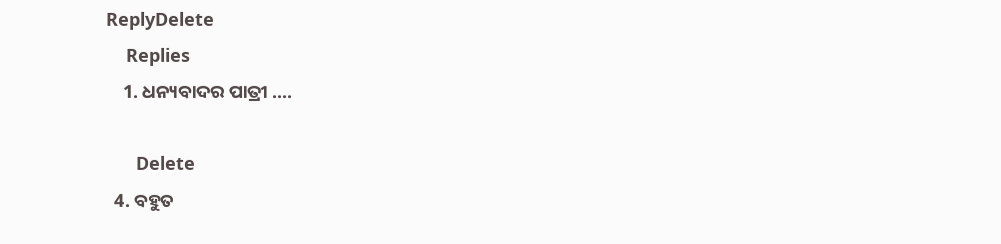ReplyDelete
    Replies
    1. ଧନ୍ୟବାଦର ପାତ୍ରୀ ....

      Delete
  4. ବହୁତ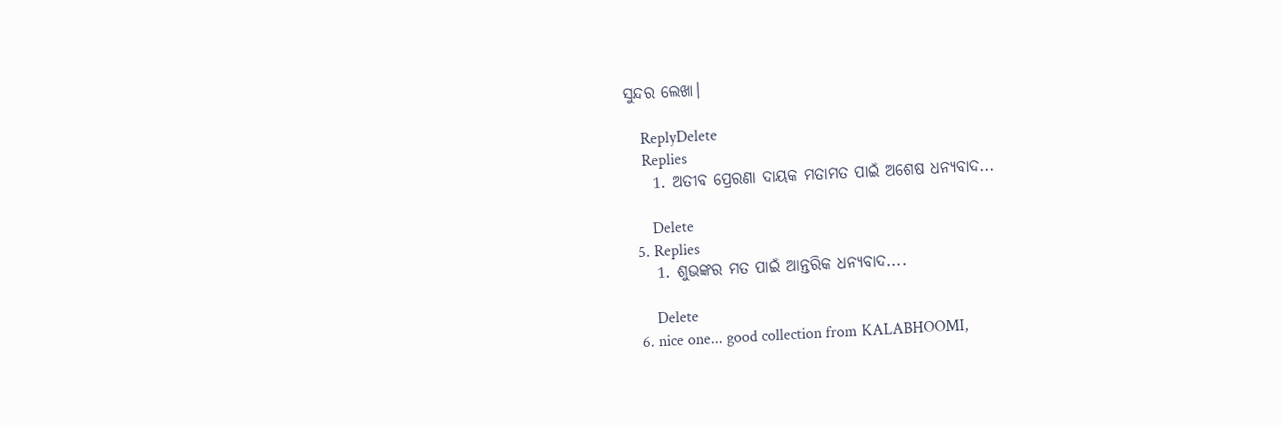ସୁନ୍ଦର ଲେଖା।

    ReplyDelete
    Replies
    1. ଅତୀବ ପ୍ରେରଣା ଦାୟକ ମତାମତ ପାଇଁ ଅଶେଷ ଧନ୍ୟବାଦ...

      Delete
  5. Replies
    1. ଶୁଭଙ୍କର ମତ ପାଇଁ ଆନ୍ତରିକ ଧନ୍ୟବାଦ....

      Delete
  6. nice one... good collection from KALABHOOMI,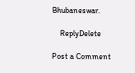Bhubaneswar.

    ReplyDelete

Post a Comment